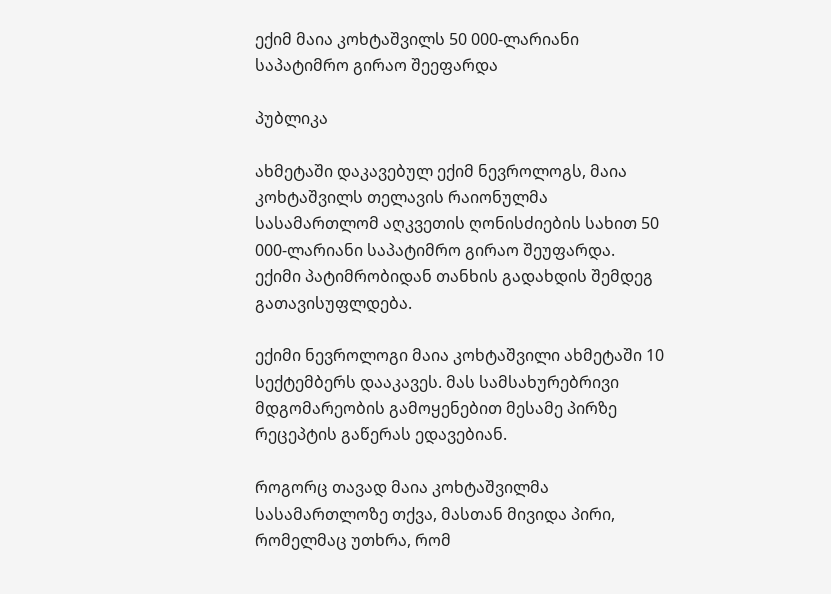ექიმ მაია კოხტაშვილს 50 000-ლარიანი საპატიმრო გირაო შეეფარდა

პუბლიკა

ახმეტაში დაკავებულ ექიმ ნევროლოგს, მაია კოხტაშვილს თელავის რაიონულმა სასამართლომ აღკვეთის ღონისძიების სახით 50 000-ლარიანი საპატიმრო გირაო შეუფარდა. ექიმი პატიმრობიდან თანხის გადახდის შემდეგ გათავისუფლდება.

ექიმი ნევროლოგი მაია კოხტაშვილი ახმეტაში 10 სექტემბერს დააკავეს. მას სამსახურებრივი მდგომარეობის გამოყენებით მესამე პირზე რეცეპტის გაწერას ედავებიან.

როგორც თავად მაია კოხტაშვილმა სასამართლოზე თქვა, მასთან მივიდა პირი, რომელმაც უთხრა, რომ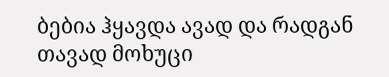ბებია ჰყავდა ავად და რადგან თავად მოხუცი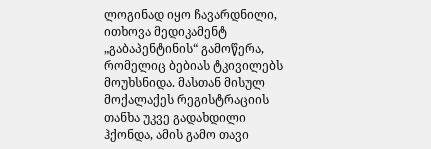ლოგინად იყო ჩავარდნილი, ითხოვა მედიკამენტ „გაბაპენტინის“ გამოწერა, რომელიც ბებიას ტკივილებს მოუხსნიდა. მასთან მისულ მოქალაქეს რეგისტრაციის თანხა უკვე გადახდილი ჰქონდა, ამის გამო თავი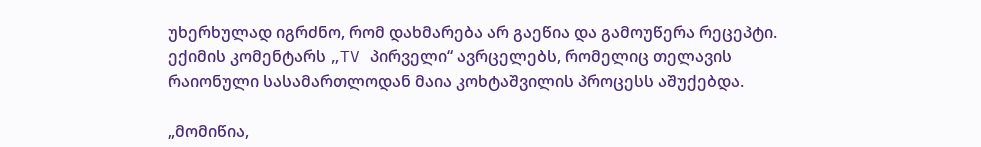უხერხულად იგრძნო, რომ დახმარება არ გაეწია და გამოუწერა რეცეპტი. ექიმის კომენტარს „TV პირველი“ ავრცელებს, რომელიც თელავის რაიონული სასამართლოდან მაია კოხტაშვილის პროცესს აშუქებდა.

„მომიწია,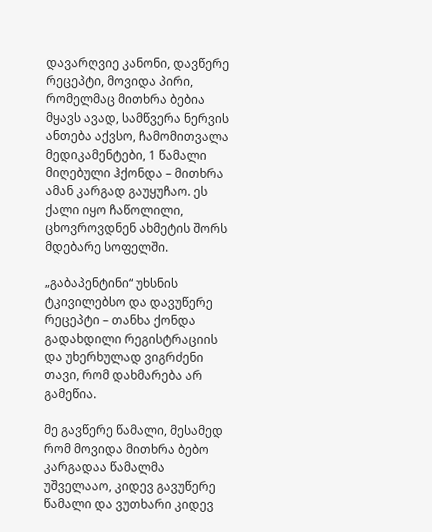დავარღვიე კანონი, დავწერე რეცეპტი, მოვიდა პირი, რომელმაც მითხრა ბებია მყავს ავად, სამწვერა ნერვის ანთება აქვსო, ჩამომითვალა მედიკამენტები, 1 წამალი მიღებული ჰქონდა – მითხრა ამან კარგად გაუყუჩაო. ეს ქალი იყო ჩაწოლილი, ცხოვროვდნენ ახმეტის შორს მდებარე სოფელში.

„გაბაპენტინი“ უხსნის ტკივილებსო და დავუწერე რეცეპტი – თანხა ქონდა გადახდილი რეგისტრაციის და უხერხულად ვიგრძენი თავი, რომ დახმარება არ გამეწია.

მე გავწერე წამალი, მესამედ რომ მოვიდა მითხრა ბებო კარგადაა წამალმა უშველააო, კიდევ გავუწერე წამალი და ვუთხარი კიდევ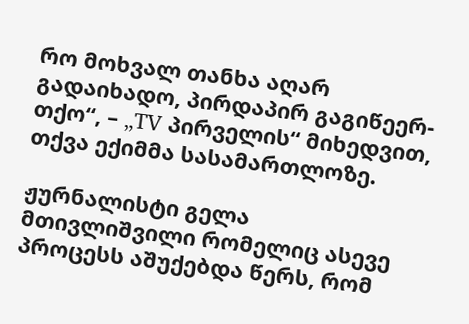რო მოხვალ თანხა აღარ გადაიხადო, პირდაპირ გაგიწეერ-თქო“, – „TV პირველის“ მიხედვით, თქვა ექიმმა სასამართლოზე.

ჟურნალისტი გელა მთივლიშვილი რომელიც ასევე პროცესს აშუქებდა წერს, რომ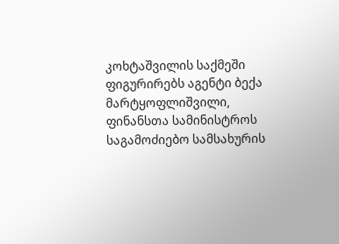კოხტაშვილის საქმეში ფიგურირებს აგენტი ბექა მარტყოფლიშვილი, ფინანსთა სამინისტროს საგამოძიებო სამსახურის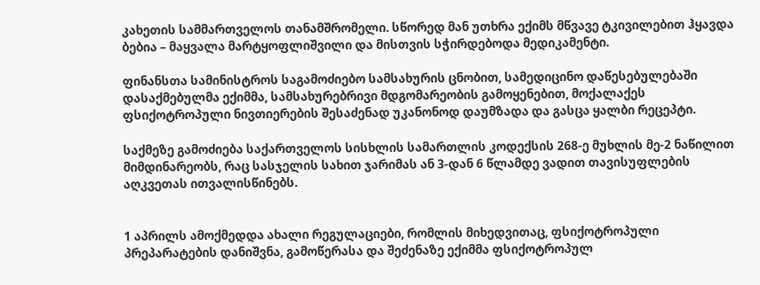კახეთის სამმართველოს თანამშრომელი. სწორედ მან უთხრა ექიმს მწვავე ტკივილებით ჰყავდა ბებია – მაყვალა მარტყოფლიშვილი და მისთვის სჭირდებოდა მედიკამენტი.

ფინანსთა სამინისტროს საგამოძიებო სამსახურის ცნობით, სამედიცინო დაწესებულებაში დასაქმებულმა ექიმმა, სამსახურებრივი მდგომარეობის გამოყენებით, მოქალაქეს ფსიქოტროპული ნივთიერების შესაძენად უკანონოდ დაუმზადა და გასცა ყალბი რეცეპტი.

საქმეზე გამოძიება საქართველოს სისხლის სამართლის კოდექსის 268-ე მუხლის მე-2 ნაწილით მიმდინარეობს, რაც სასჯელის სახით ჯარიმას ან 3-დან 6 წლამდე ვადით თავისუფლების აღკვეთას ითვალისწინებს.


1 აპრილს ამოქმედდა ახალი რეგულაციები, რომლის მიხედვითაც, ფსიქოტროპული პრეპარატების დანიშვნა, გამოწერასა და შეძენაზე ექიმმა ფსიქოტროპულ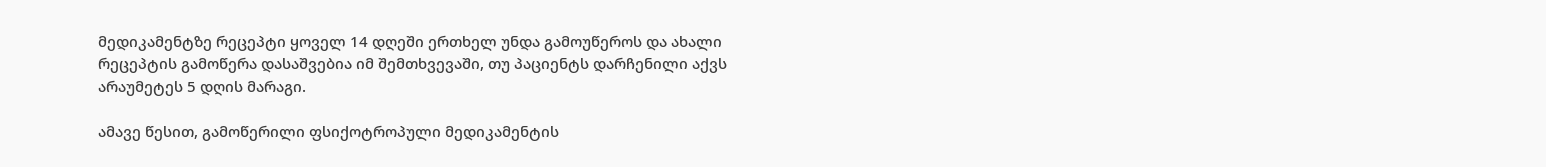მედიკამენტზე რეცეპტი ყოველ 14 დღეში ერთხელ უნდა გამოუწეროს და ახალი რეცეპტის გამოწერა დასაშვებია იმ შემთხვევაში, თუ პაციენტს დარჩენილი აქვს არაუმეტეს 5 დღის მარაგი.

ამავე წესით, გამოწერილი ფსიქოტროპული მედიკამენტის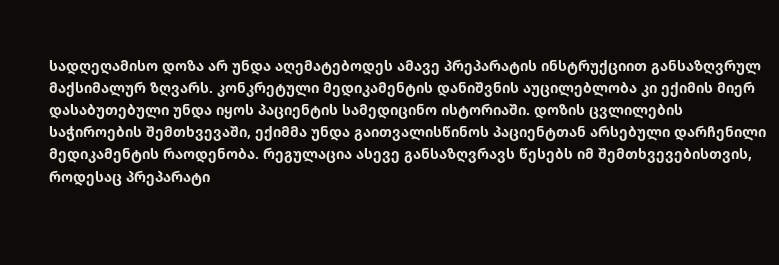სადღეღამისო დოზა არ უნდა აღემატებოდეს ამავე პრეპარატის ინსტრუქციით განსაზღვრულ მაქსიმალურ ზღვარს. კონკრეტული მედიკამენტის დანიშვნის აუცილებლობა კი ექიმის მიერ დასაბუთებული უნდა იყოს პაციენტის სამედიცინო ისტორიაში. დოზის ცვლილების საჭიროების შემთხვევაში, ექიმმა უნდა გაითვალისწინოს პაციენტთან არსებული დარჩენილი მედიკამენტის რაოდენობა. რეგულაცია ასევე განსაზღვრავს წესებს იმ შემთხვევებისთვის, როდესაც პრეპარატი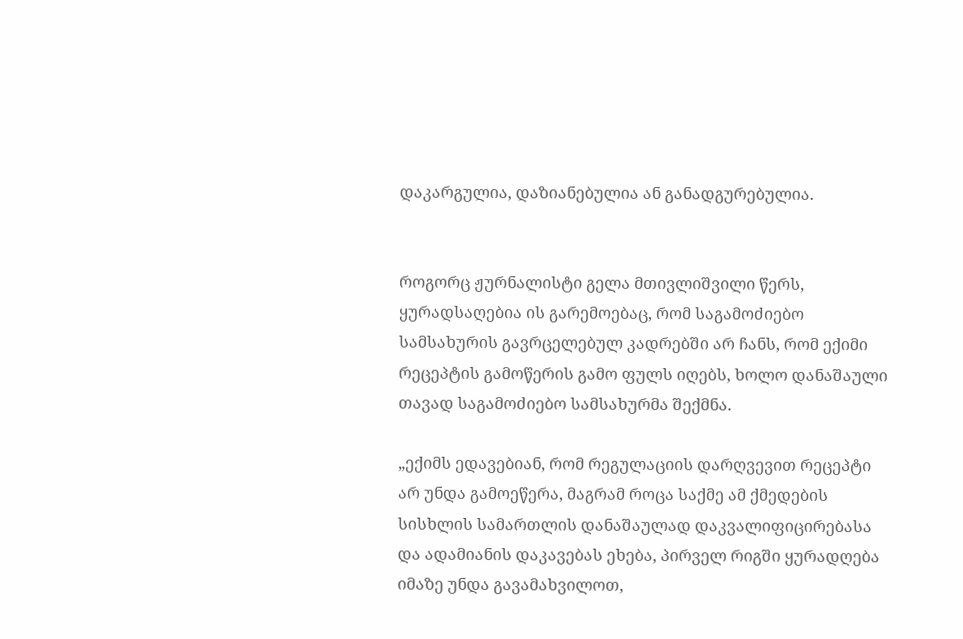დაკარგულია, დაზიანებულია ან განადგურებულია.


როგორც ჟურნალისტი გელა მთივლიშვილი წერს, ყურადსაღებია ის გარემოებაც, რომ საგამოძიებო სამსახურის გავრცელებულ კადრებში არ ჩანს, რომ ექიმი რეცეპტის გამოწერის გამო ფულს იღებს, ხოლო დანაშაული თავად საგამოძიებო სამსახურმა შექმნა.

„ექიმს ედავებიან, რომ რეგულაციის დარღვევით რეცეპტი არ უნდა გამოეწერა, მაგრამ როცა საქმე ამ ქმედების სისხლის სამართლის დანაშაულად დაკვალიფიცირებასა და ადამიანის დაკავებას ეხება, პირველ რიგში ყურადღება იმაზე უნდა გავამახვილოთ,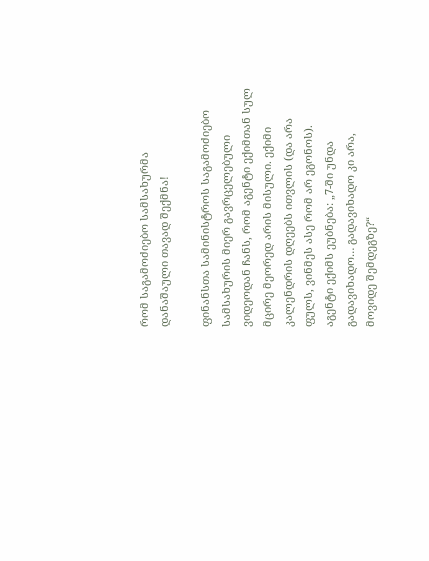რომ საგამოძიებო სამსახურმა დანაშაული თავად შექმნა!

ფინანსთა სამინისტროს საგამოძიებო სამსახურის მიერ გავრცელებული ვიდეოდან ჩანს, რომ აგენტი ექიმთან სულ მცირე მეორედ არის მისული. ექიმი კალენდრის დღეებს ითვლის (და არა ფულს, ვინმეს ასე რომ არ ეგონოს). აგენტი ექიმს ეუბნება: „7-ში უნდა გადავიხადო… გადავიხადო კი არა, მოვიდე შემდეგზე?“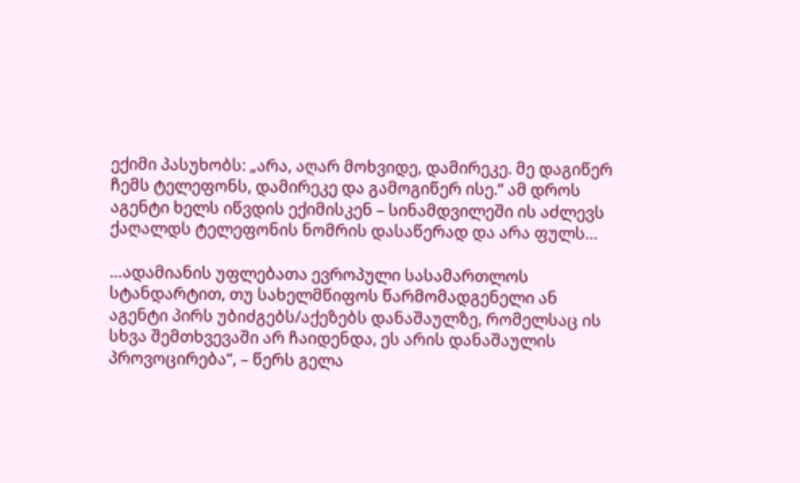ექიმი პასუხობს: „არა, აღარ მოხვიდე, დამირეკე. მე დაგიწერ ჩემს ტელეფონს, დამირეკე და გამოგიწერ ისე.“ ამ დროს აგენტი ხელს იწვდის ექიმისკენ – სინამდვილეში ის აძლევს ქაღალდს ტელეფონის ნომრის დასაწერად და არა ფულს…

…ადამიანის უფლებათა ევროპული სასამართლოს სტანდარტით, თუ სახელმწიფოს წარმომადგენელი ან აგენტი პირს უბიძგებს/აქეზებს დანაშაულზე, რომელსაც ის სხვა შემთხვევაში არ ჩაიდენდა, ეს არის დანაშაულის პროვოცირება“, – წერს გელა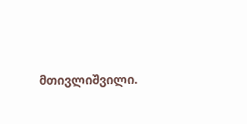მთივლიშვილი.